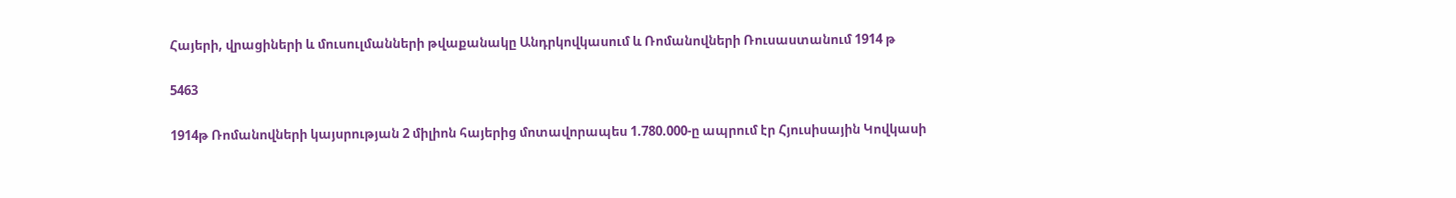Հայերի, վրացիների և մուսուլմանների թվաքանակը Անդրկովկասում և Ռոմանովների Ռուսաստանում 1914 թ

5463

1914թ Ռոմանովների կայսրության 2 միլիոն հայերից մոտավորապես 1.780.000-ը ապրում էր Հյուսիսային Կովկասի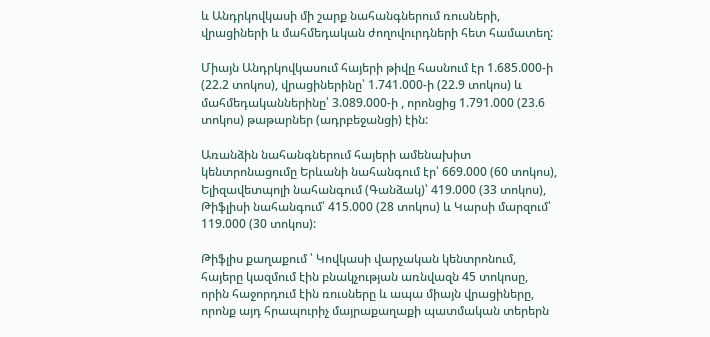և Անդրկովկասի մի շարք նահանգներում ռուսների, վրացիների և մահմեդական ժողովուրդների հետ համատեղ:

Միայն Անդրկովկասում հայերի թիվը հասնում էր 1.685.000-ի (22.2 տոկոս), վրացիներինը՝ 1.741.000-ի (22.9 տոկոս) և մահմեդականներինը՝ 3.089.000-ի , որոնցից 1.791.000 (23.6 տոկոս) թաթարներ (ադրբեջանցի) էին:

Առանձին նահանգներում հայերի ամենախիտ կենտրոնացումը Երևանի նահանգում էր՝ 669.000 (60 տոկոս), Ելիզավետպոլի նահանգում (Գանձակ)՝ 419.000 (33 տոկոս), Թիֆլիսի նահանգում՝ 415.000 (28 տոկոս) և Կարսի մարզում՝ 119.000 (30 տոկոս):

Թիֆլիս քաղաքում ՝ Կովկասի վարչական կենտրոնում, հայերը կազմում էին բնակչության առնվազն 45 տոկոսը, որին հաջորդում էին ռուսները և ապա միայն վրացիները, որոնք այդ հրապուրիչ մայրաքաղաքի պատմական տերերն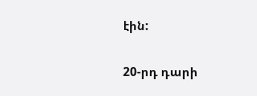էին:

20-րդ դարի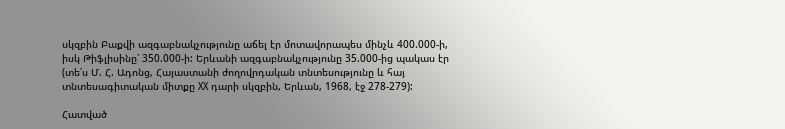սկզբին Բաքվի ազգաբնակչությունը աճել էր մոտավորապես մինչև 400.000-ի, իսկ Թիֆլիսինը՝ 350.000-ի: Երևանի ազգաբնակչությունը 35.000-ից պակաս էր (տե՛ս Մ. Հ. Ադոնց, Հայաստանի ժողովրդական տնտեսությունը և հայ տնտեսագիտական միտքը XX դարի սկզբին, Երևան, 1968, էջ 278-279):

Հատված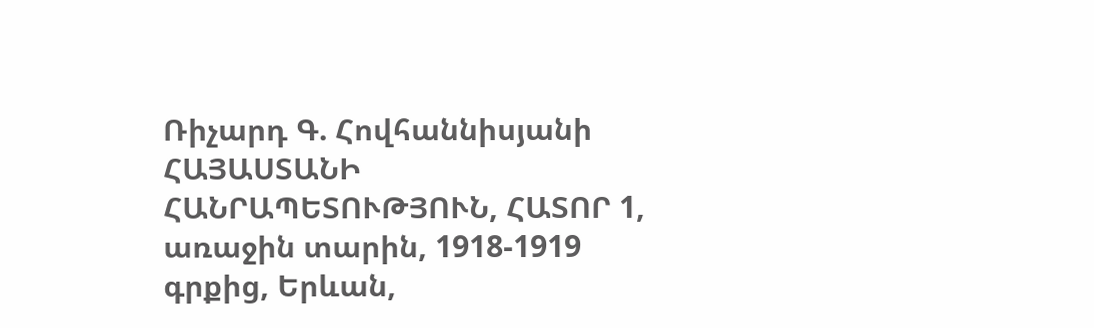Ռիչարդ Գ. Հովհաննիսյանի ՀԱՅԱՍՏԱՆԻ ՀԱՆՐԱՊԵՏՈՒԹՅՈՒՆ, ՀԱՏՈՐ 1, առաջին տարին, 1918-1919 գրքից, Երևան,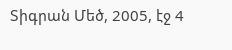Տիգրան Մեծ, 2005, էջ 4